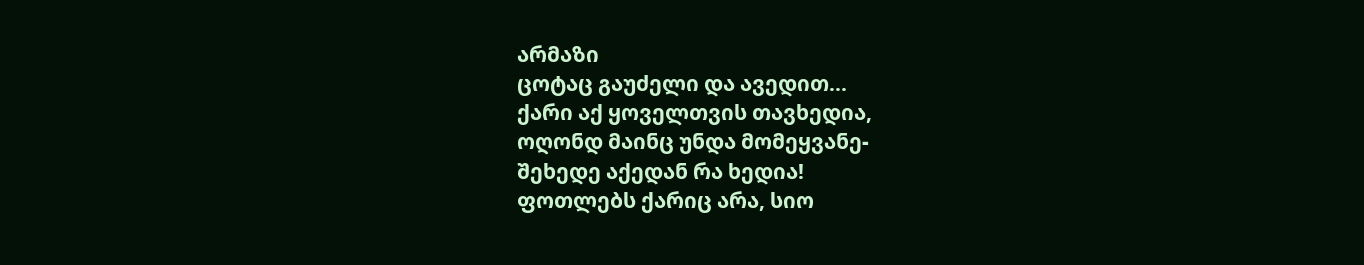არმაზი
ცოტაც გაუძელი და ავედით...
ქარი აქ ყოველთვის თავხედია,
ოღონდ მაინც უნდა მომეყვანე-
შეხედე აქედან რა ხედია!
ფოთლებს ქარიც არა, სიო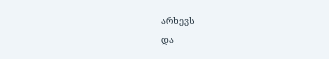არხევს
და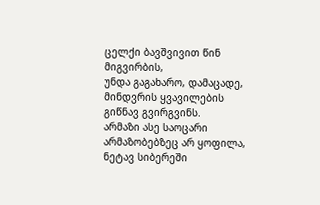ცელქი ბავშვივით წინ მიგვირბის,
უნდა გაგახარო, დამაცადე,
მინდვრის ყვავილების გიწნავ გვირგვინს.
არმაზი ასე საოცარი
არმაზობებზეც არ ყოფილა,
ნეტავ სიბერეში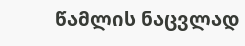წამლის ნაცვლად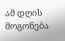ამ დღის მოგონება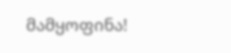მამყოფინა!